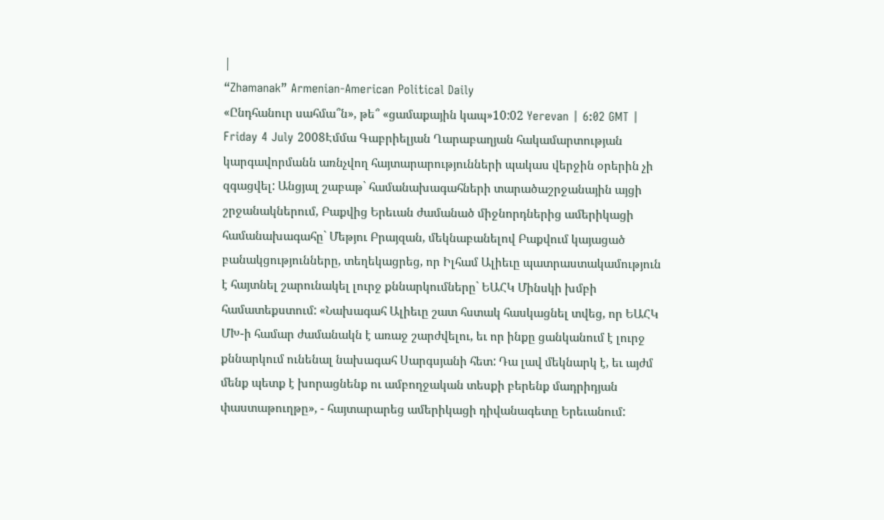|
“Zhamanak” Armenian-American Political Daily
«Ընդհանուր սահմա՞ն», թե՞ «ցամաքային կապ»10:02 Yerevan | 6:02 GMT | Friday 4 July 2008Էմմա Գաբրիելյան Ղարաբաղյան հակամարտության կարգավորմանն առնչվող հայտարարությունների պակաս վերջին օրերին չի զգացվել: Անցյալ շաբաթ` համանախագահների տարածաշրջանային այցի շրջանակներում, Բաքվից Երեւան ժամանած միջնորդներից ամերիկացի համանախագահը` Մեթյու Բրայզան, մեկնաբանելով Բաքվում կայացած բանակցությունները, տեղեկացրեց, որ Իլհամ Ալիեւը պատրաստակամություն է հայտնել շարունակել լուրջ քննարկումները` ԵԱՀԿ Մինսկի խմբի համատեքստում: «Նախագահ Ալիեւը շատ հստակ հասկացնել տվեց, որ ԵԱՀԿ ՄԽ-ի համար ժամանակն է առաջ շարժվելու, եւ որ ինքը ցանկանում է լուրջ քննարկում ունենալ նախագահ Սարգսյանի հետ: Դա լավ մեկնարկ է, եւ այժմ մենք պետք է խորացնենք ու ամբողջական տեսքի բերենք մադրիդյան փաստաթուղթը», - հայտարարեց ամերիկացի դիվանագետը Երեւանում: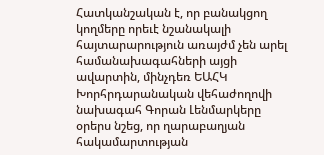Հատկանշական է, որ բանակցող կողմերը որեւէ նշանակալի հայտարարություն առայժմ չեն արել համանախագահների այցի ավարտին, մինչդեռ ԵԱՀԿ Խորհրդարանական վեհաժողովի նախագահ Գորան Լենմարկերը օրերս նշեց, որ ղարաբաղյան հակամարտության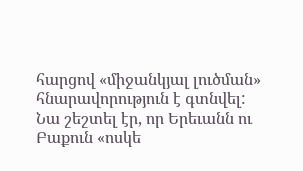հարցով «միջանկյալ լուծման» հնարավորություն է գտնվել: Նա շեշտել էր, որ Երեւանն ու Բաքուն «ոսկե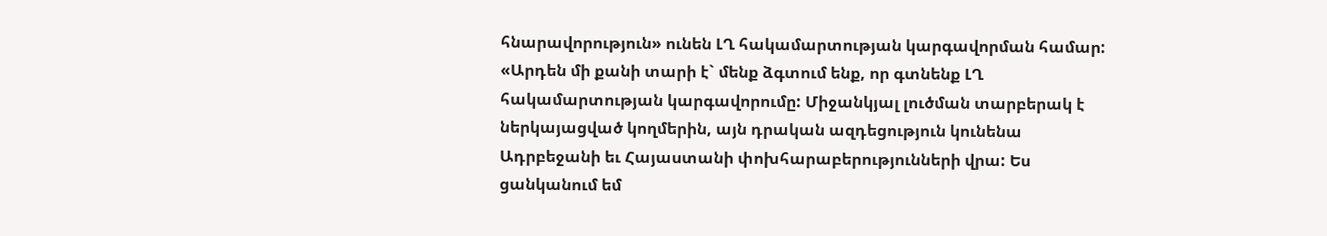հնարավորություն» ունեն ԼՂ հակամարտության կարգավորման համար: «Արդեն մի քանի տարի է` մենք ձգտում ենք, որ գտնենք ԼՂ հակամարտության կարգավորումը: Միջանկյալ լուծման տարբերակ է ներկայացված կողմերին, այն դրական ազդեցություն կունենա Ադրբեջանի եւ Հայաստանի փոխհարաբերությունների վրա: Ես ցանկանում եմ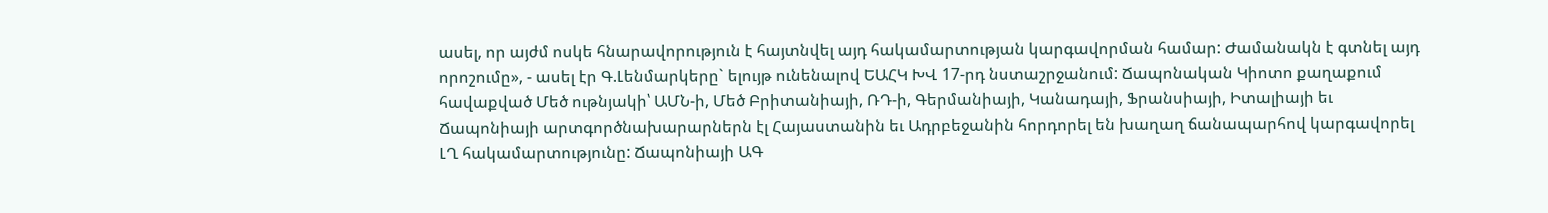ասել, որ այժմ ոսկե հնարավորություն է հայտնվել այդ հակամարտության կարգավորման համար: Ժամանակն է գտնել այդ որոշումը», - ասել էր Գ.Լենմարկերը` ելույթ ունենալով ԵԱՀԿ ԽՎ 17-րդ նստաշրջանում: Ճապոնական Կիոտո քաղաքում հավաքված Մեծ ութնյակի՝ ԱՄՆ-ի, Մեծ Բրիտանիայի, ՌԴ-ի, Գերմանիայի, Կանադայի, Ֆրանսիայի, Իտալիայի եւ Ճապոնիայի արտգործնախարարներն էլ Հայաստանին եւ Ադրբեջանին հորդորել են խաղաղ ճանապարհով կարգավորել ԼՂ հակամարտությունը: Ճապոնիայի ԱԳ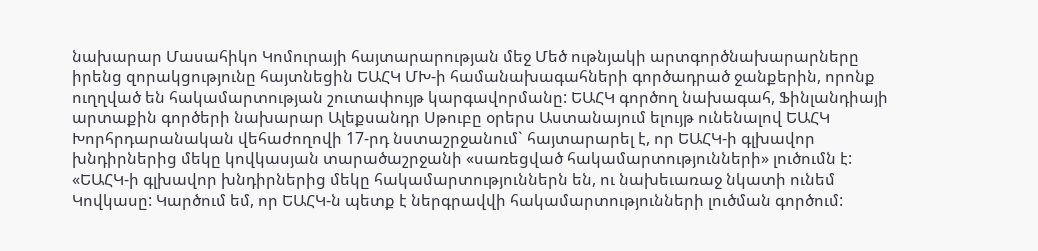նախարար Մասահիկո Կոմուրայի հայտարարության մեջ Մեծ ութնյակի արտգործնախարարները իրենց զորակցությունը հայտնեցին ԵԱՀԿ ՄԽ-ի համանախագահների գործադրած ջանքերին, որոնք ուղղված են հակամարտության շուտափույթ կարգավորմանը: ԵԱՀԿ գործող նախագահ, Ֆինլանդիայի արտաքին գործերի նախարար Ալեքսանդր Սթուբը օրերս Աստանայում ելույթ ունենալով ԵԱՀԿ Խորհրդարանական վեհաժողովի 17-րդ նստաշրջանում` հայտարարել է, որ ԵԱՀԿ-ի գլխավոր խնդիրներից մեկը կովկասյան տարածաշրջանի «սառեցված հակամարտությունների» լուծումն է: «ԵԱՀԿ-ի գլխավոր խնդիրներից մեկը հակամարտություններն են, ու նախեւառաջ նկատի ունեմ Կովկասը: Կարծում եմ, որ ԵԱՀԿ-ն պետք է ներգրավվի հակամարտությունների լուծման գործում: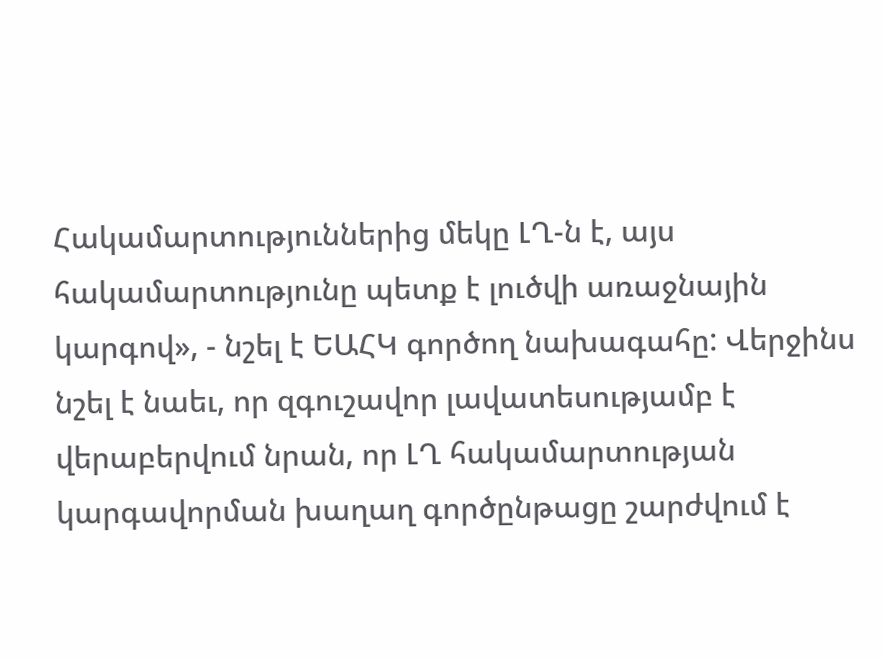Հակամարտություններից մեկը ԼՂ-ն է, այս հակամարտությունը պետք է լուծվի առաջնային կարգով», - նշել է ԵԱՀԿ գործող նախագահը: Վերջինս նշել է նաեւ, որ զգուշավոր լավատեսությամբ է վերաբերվում նրան, որ ԼՂ հակամարտության կարգավորման խաղաղ գործընթացը շարժվում է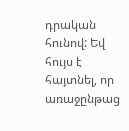դրական հունով: Եվ հույս է հայտնել, որ առաջընթաց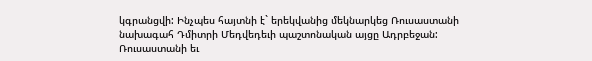կգրանցվի: Ինչպես հայտնի է` երեկվանից մեկնարկեց Ռուսաստանի նախագահ Դմիտրի Մեդվեդեւի պաշտոնական այցը Ադրբեջան: Ռուսաստանի եւ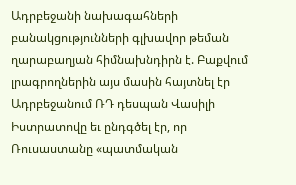Ադրբեջանի նախագահների բանակցությունների գլխավոր թեման ղարաբաղյան հիմնախնդիրն է. Բաքվում լրագրողներին այս մասին հայտնել էր Ադրբեջանում ՌԴ դեսպան Վասիլի Իստրատովը եւ ընդգծել էր, որ Ռուսաստանը «պատմական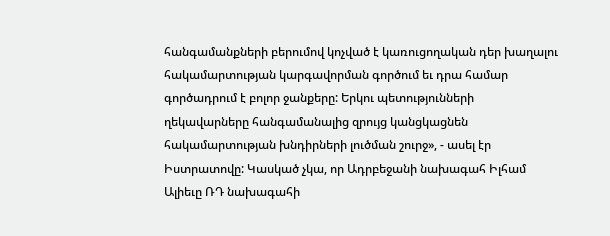հանգամանքների բերումով կոչված է կառուցողական դեր խաղալու հակամարտության կարգավորման գործում եւ դրա համար գործադրում է բոլոր ջանքերը: Երկու պետությունների ղեկավարները հանգամանալից զրույց կանցկացնեն հակամարտության խնդիրների լուծման շուրջ», - ասել էր Իստրատովը: Կասկած չկա, որ Ադրբեջանի նախագահ Իլհամ Ալիեւը ՌԴ նախագահի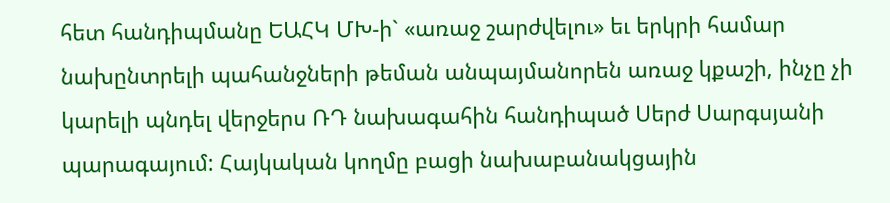հետ հանդիպմանը ԵԱՀԿ ՄԽ-ի` «առաջ շարժվելու» եւ երկրի համար նախընտրելի պահանջների թեման անպայմանորեն առաջ կքաշի, ինչը չի կարելի պնդել վերջերս ՌԴ նախագահին հանդիպած Սերժ Սարգսյանի պարագայում: Հայկական կողմը բացի նախաբանակցային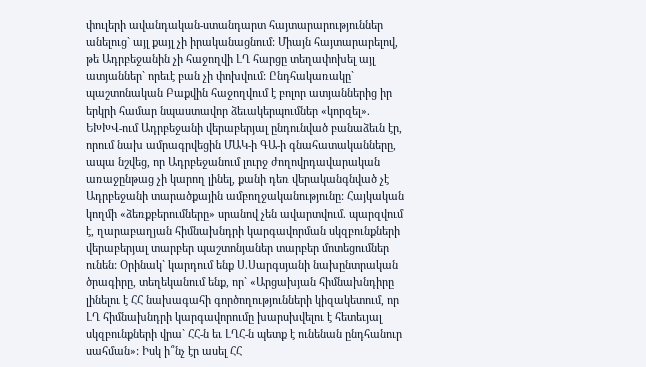փուլերի ավանդական-ստանդարտ հայտարարություններ անելուց` այլ քայլ չի իրականացնում: Միայն հայտարարելով, թե Ադրբեջանին չի հաջողվի ԼՂ հարցը տեղափոխել այլ ատյաններ` որեւէ բան չի փոխվում: Ընդհակառակը` պաշտոնական Բաքվին հաջողվում է բոլոր ատյաններից իր երկրի համար նպաստավոր ձեւակերպումներ «կորզել». ԵԽԽՎ-ում Ադրբեջանի վերաբերյալ ընդունված բանաձեւն էր, որում նախ ամրագրվեցին ՄԱԿ-ի ԳԱ-ի գնահատականները, ապա նշվեց, որ Ադրբեջանում լուրջ ժողովրդավարական առաջընթաց չի կարող լինել, քանի դեռ վերականգնված չէ Ադրբեջանի տարածքային ամբողջականությունը: Հայկական կողմի «ձեռքբերումները» սրանով չեն ավարտվում. պարզվում է, ղարաբաղյան հիմնախնդրի կարգավորման սկզբունքների վերաբերյալ տարբեր պաշտոնյաներ տարբեր մոտեցումներ ունեն: Օրինակ` կարդում ենք Ս.Սարգսյանի նախընտրական ծրագիրը, տեղեկանում ենք, որ` «Արցախյան հիմնախնդիրը լինելու է ՀՀ նախագահի գործողությունների կիզակետում, որ ԼՂ հիմնախնդրի կարգավորումը խարսխվելու է հետեւյալ սկզբունքների վրա` ՀՀ-ն եւ ԼՂՀ-ն պետք է ունենան ընդհանուր սահման»: Իսկ ի՞նչ էր ասել ՀՀ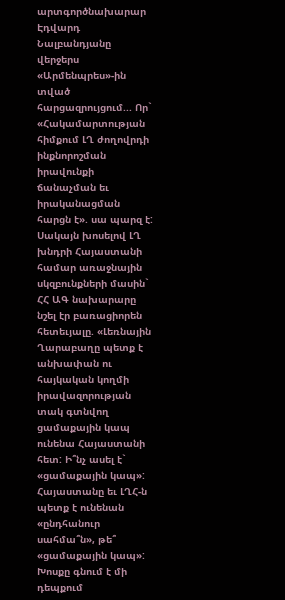արտգործնախարար Էդվարդ Նալբանդյանը վերջերս «Արմենպրես»-ին տված հարցազրույցում... Որ` «Հակամարտության հիմքում ԼՂ ժողովրդի ինքնորոշման իրավունքի ճանաչման եւ իրականացման հարցն է». սա պարզ է: Սակայն խոսելով ԼՂ խնդրի Հայաստանի համար առաջնային սկզբունքների մասին` ՀՀ ԱԳ նախարարը նշել էր բառացիորեն հետեւյալը. «Լեռնային Ղարաբաղը պետք է անխափան ու հայկական կողմի իրավազորության տակ գտնվող ցամաքային կապ ունենա Հայաստանի հետ: Ի՞նչ ասել է` «ցամաքային կապ»: Հայաստանը եւ ԼՂՀ-ն պետք է ունենան «ընդհանուր սահմա՞ն», թե՞ «ցամաքային կապ»: Խոսքը գնում է մի դեպքում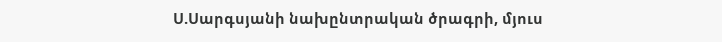Ս.Սարգսյանի նախընտրական ծրագրի, մյուս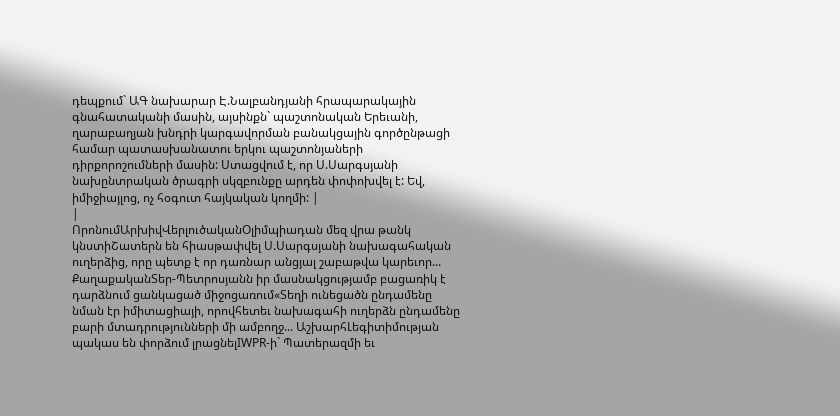դեպքում` ԱԳ նախարար Է.Նալբանդյանի հրապարակային գնահատականի մասին, այսինքն` պաշտոնական Երեւանի, ղարաբաղյան խնդրի կարգավորման բանակցային գործընթացի համար պատասխանատու երկու պաշտոնյաների դիրքորոշումների մասին: Ստացվում է, որ Ս.Սարգսյանի նախընտրական ծրագրի սկզբունքը արդեն փոփոխվել է: Եվ, իմիջիայլոց, ոչ հօգուտ հայկական կողմի: |
|
ՈրոնումԱրխիվՎերլուծականՕլիմպիադան մեզ վրա թանկ կնստիՇատերն են հիասթափվել Ս.Սարգսյանի նախագահական ուղերձից, որը պետք է որ դառնար անցյալ շաբաթվա կարեւոր... ՔաղաքականՏեր-Պետրոսյանն իր մասնակցությամբ բացառիկ է դարձնում ցանկացած միջոցառում«Տեղի ունեցածն ընդամենը նման էր իմիտացիայի, որովհետեւ նախագահի ուղերձն ընդամենը բարի մտադրությունների մի ամբողջ... ԱշխարհԼեգիտիմության պակաս են փորձում լրացնելIWPR-ի` Պատերազմի եւ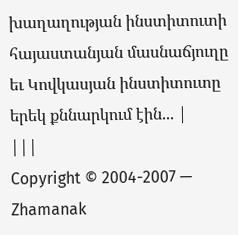խաղաղության ինստիտուտի հայաստանյան մասնաճյուղը եւ Կովկասյան ինստիտուտը երեկ քննարկում էին... |
|||
Copyright © 2004-2007 — Zhamanak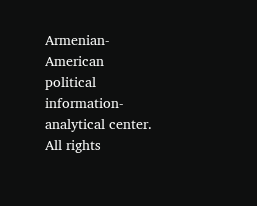Armenian-American political information-analytical center. All rights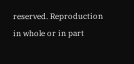reserved. Reproduction in whole or in part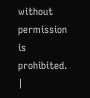without permission is prohibited. |